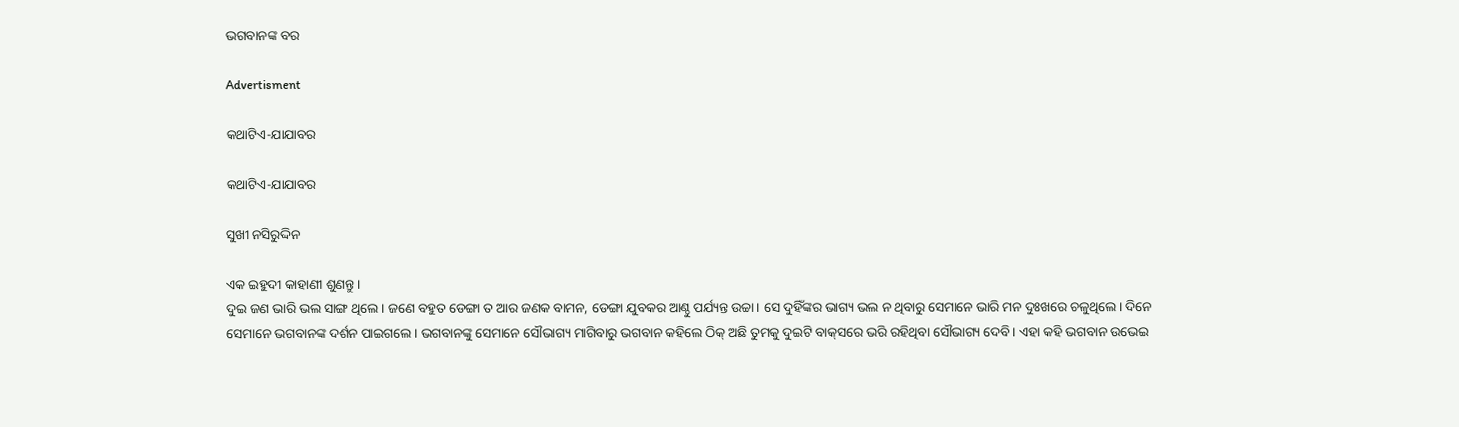ଭଗବାନଙ୍କ ବର

Advertisment

କଥାଟିଏ-ଯାଯାବର

କଥାଟିଏ-ଯାଯାବର

ସୁଖୀ ନସିରୁଦ୍ଦିନ

ଏକ ଇହୁଦୀ କାହାଣୀ ଶୁଣନ୍ତୁ।
ଦୁଇ ଜଣ ଭାରି ଭଲ ସାଙ୍ଗ ଥିଲେ। ଜଣେ ବହୁତ ଡେଙ୍ଗା ତ ଆର ଜଣକ ବାମନ, ଡେଙ୍ଗା ଯୁବକର ଆଣ୍ଠୁ ପର୍ଯ୍ୟନ୍ତ ଉଚ୍ଚା। ସେ ଦୁହିଁଙ୍କର ଭାଗ୍ୟ ଭଲ ନ ଥିବାରୁ ସେମାନେ ଭାରି ମନ ଦୁଃଖରେ ଚଳୁଥିଲେ। ଦିନେ ସେମାନେ ଭଗବାନଙ୍କ ଦର୍ଶନ ପାଇଗଲେ। ଭଗବାନଙ୍କୁ ସେମାନେ ସୌଭାଗ୍ୟ ମାଗିବାରୁ ଭଗବାନ କହିଲେ ଠିକ୍‌ ଅଛି ତୁମକୁ ଦୁଇଟି ବାକ୍‌ସରେ ଭରି ରହିଥିବା ସୌଭାଗ୍ୟ ଦେବି। ଏହା କହି ଭଗବାନ ଉଭେଇ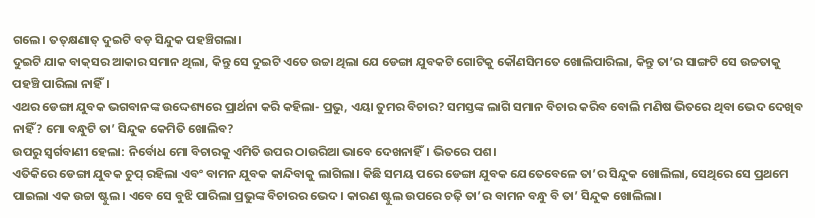ଗଲେ। ତତ୍‌କ୍ଷଣାତ୍‌ ଦୁଇଟି ବଡ଼ ସିନ୍ଦୁକ ପହଞ୍ଚିଗଲା।
ଦୁଇଟି ଯାକ ବାକ୍‌ସର ଆକାର ସମାନ ଥିଲା, କିନ୍ତୁ ସେ ଦୁଇଟି ଏତେ ଉଚ୍ଚା ଥିଲା ଯେ ଡେଙ୍ଗା ଯୁବକଟି ଗୋଟିକୁ କୌଣସିମତେ ଖୋଲିପାରିଲା, କିନ୍ତୁ ତା’ର ସାଙ୍ଗଟି ସେ ଉଚ୍ଚତାକୁ ପହଞ୍ଚି ପାରିଲା ନାହିଁ।
ଏଥର ଡେଙ୍ଗା ଯୁବକ ଭଗବାନଙ୍କ ଉଦ୍ଦେଶ୍ୟରେ ପ୍ରାର୍ଥନା କରି କହିଲା- ପ୍ରଭୁ, ଏୟା ତୁମର ବିଚାର? ସମସ୍ତଙ୍କ ଲାଗି ସମାନ ବିଚାର କରିବ ବୋଲି ମଣିଷ ଭିତରେ ଥିବା ଭେଦ ଦେଖିବ ନାହିଁ? ମୋ ବନ୍ଧୁଟି ତା’ ସିନ୍ଦୁକ କେମିତି ଖୋଲିବ?
ଉପରୁ ସ୍ବର୍ଗବାଣୀ ହେଲା: ନିର୍ବୋଧ ମୋ ବିଚାରକୁ ଏମିତି ଉପର ଠାଉରିଆ ଭାବେ ଦେଖନାହିଁ। ଭିତରେ ପଶ।
ଏତିକିରେ ଡେଙ୍ଗା ଯୁବକ ଚୁପ୍ ରହିଲା ଏବଂ ବାମନ ଯୁବକ କାନ୍ଦିବାକୁ ଲାଗିଲା। କିଛି ସମୟ ପରେ ଡେଙ୍ଗା ଯୁବକ ଯେତେବେଳେ ତା’ର ସିନ୍ଦୁକ ଖୋଲିଲା, ସେଥିରେ ସେ ପ୍ରଥମେ ପାଇଲା ଏକ ଉଚ୍ଚା ଷ୍ଟୁଲ। ଏବେ ସେ ବୁଝି ପାରିଲା ପ୍ରଭୁଙ୍କ ବିଚାରର ଭେଦ। କାରଣ ଷ୍ଟୁଲ ଉପରେ ଚଢ଼ି ତା’ର ବାମନ ବନ୍ଧୁ ବି ତା’ ସିନ୍ଦୁକ ଖୋଲିଲା।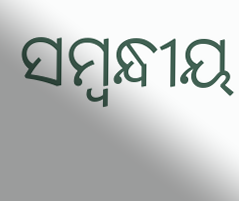ସମ୍ବନ୍ଧୀୟ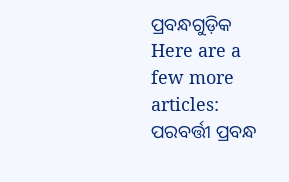ପ୍ରବନ୍ଧଗୁଡ଼ିକ
Here are a few more articles:
ପରବର୍ତ୍ତୀ ପ୍ରବନ୍ଧ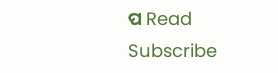ପ Read
Subscribe